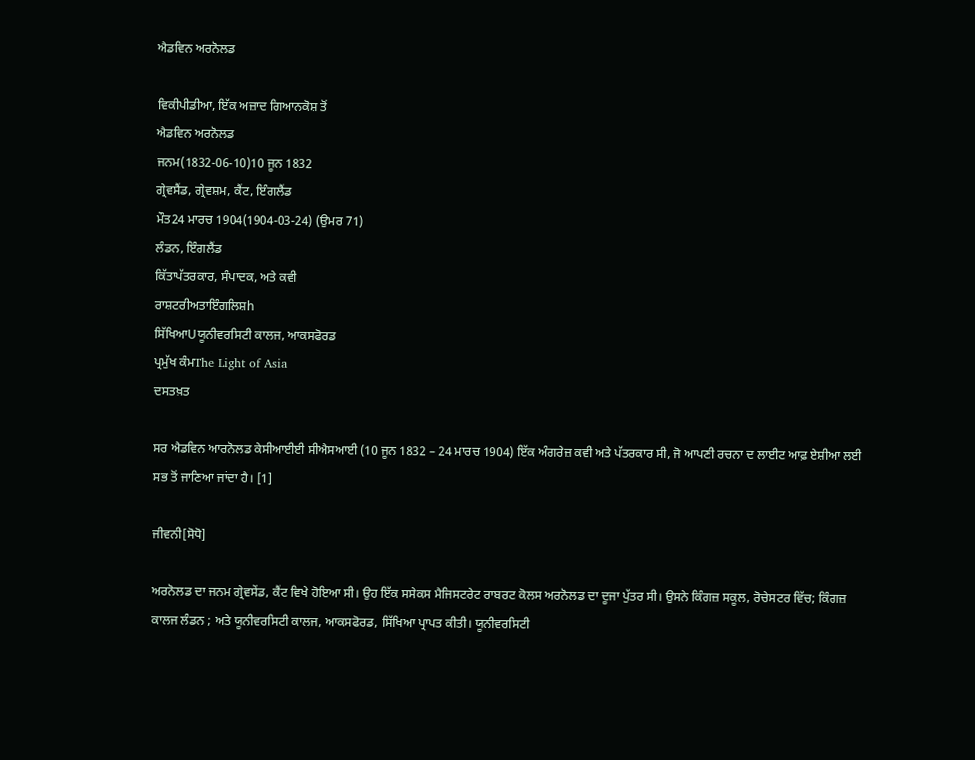ਐਡਵਿਨ ਅਰਨੋਲਡ

ਵਿਕੀਪੀਡੀਆ, ਇੱਕ ਅਜ਼ਾਦ ਗਿਆਨਕੋਸ਼ ਤੋਂ
ਐਡਵਿਨ ਅਰਨੋਲਡ
ਜਨਮ(1832-06-10)10 ਜੂਨ 1832
ਗ੍ਰੇਵਸੈਂਡ, ਗ੍ਰੇਵਸ਼ਮ, ਕੈਂਟ, ਇੰਗਲੈਂਡ
ਮੌਤ24 ਮਾਰਚ 1904(1904-03-24) (ਉਮਰ 71)
ਲੰਡਨ, ਇੰਗਲੈਂਡ
ਕਿੱਤਾਪੱਤਰਕਾਰ, ਸੰਪਾਦਕ, ਅਤੇ ਕਵੀ
ਰਾਸ਼ਟਰੀਅਤਾਇੰਗਲਿਸ਼h
ਸਿੱਖਿਆUਯੂਨੀਵਰਸਿਟੀ ਕਾਲਜ, ਆਕਸਫੋਰਡ
ਪ੍ਰਮੁੱਖ ਕੰਮThe Light of Asia
ਦਸਤਖ਼ਤ

ਸਰ ਐਡਵਿਨ ਆਰਨੋਲਡ ਕੇਸੀਆਈਈ ਸੀਐਸਆਈ (10 ਜੂਨ 1832 – 24 ਮਾਰਚ 1904) ਇੱਕ ਅੰਗਰੇਜ਼ ਕਵੀ ਅਤੇ ਪੱਤਰਕਾਰ ਸੀ, ਜੋ ਆਪਣੀ ਰਚਨਾ ਦ ਲਾਈਟ ਆਫ਼ ਏਸ਼ੀਆ ਲਈ ਸਭ ਤੋਂ ਜਾਣਿਆ ਜਾਂਦਾ ਹੈ। [1]

ਜੀਵਨੀ[ਸੋਧੋ]

ਅਰਨੋਲਡ ਦਾ ਜਨਮ ਗ੍ਰੇਵਸੇਂਡ, ਕੈਂਟ ਵਿਖੇ ਹੋਇਆ ਸੀ। ਉਹ ਇੱਕ ਸਸੇਕਸ ਮੈਜਿਸਟਰੇਟ ਰਾਬਰਟ ਕੋਲਸ ਅਰਨੋਲਡ ਦਾ ਦੂਜਾ ਪੁੱਤਰ ਸੀ। ਉਸਨੇ ਕਿੰਗਜ਼ ਸਕੂਲ, ਰੋਚੇਸਟਰ ਵਿੱਚ; ਕਿੰਗਜ਼ ਕਾਲਜ ਲੰਡਨ ; ਅਤੇ ਯੂਨੀਵਰਸਿਟੀ ਕਾਲਜ, ਆਕਸਫੋਰਡ, ਸਿੱਖਿਆ ਪ੍ਰਾਪਤ ਕੀਤੀ। ਯੂਨੀਵਰਸਿਟੀ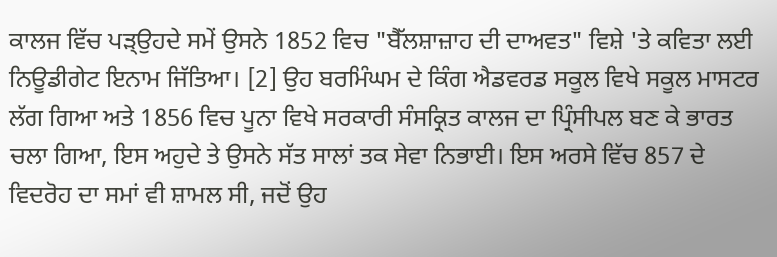ਕਾਲਜ ਵਿੱਚ ਪੜ੍ਉਹਦੇ ਸਮੇਂ ਉਸਨੇ 1852 ਵਿਚ "ਬੈੱਲਸ਼ਾਜ਼ਾਹ ਦੀ ਦਾਅਵਤ" ਵਿਸ਼ੇ 'ਤੇ ਕਵਿਤਾ ਲਈ ਨਿਊਡੀਗੇਟ ਇਨਾਮ ਜਿੱਤਿਆ। [2] ਉਹ ਬਰਮਿੰਘਮ ਦੇ ਕਿੰਗ ਐਡਵਰਡ ਸਕੂਲ ਵਿਖੇ ਸਕੂਲ ਮਾਸਟਰ ਲੱਗ ਗਿਆ ਅਤੇ 1856 ਵਿਚ ਪੂਨਾ ਵਿਖੇ ਸਰਕਾਰੀ ਸੰਸਕ੍ਰਿਤ ਕਾਲਜ ਦਾ ਪ੍ਰਿੰਸੀਪਲ ਬਣ ਕੇ ਭਾਰਤ ਚਲਾ ਗਿਆ, ਇਸ ਅਹੁਦੇ ਤੇ ਉਸਨੇ ਸੱਤ ਸਾਲਾਂ ਤਕ ਸੇਵਾ ਨਿਭਾਈ। ਇਸ ਅਰਸੇ ਵਿੱਚ 857 ਦੇ ਵਿਦਰੋਹ ਦਾ ਸਮਾਂ ਵੀ ਸ਼ਾਮਲ ਸੀ, ਜਦੋਂ ਉਹ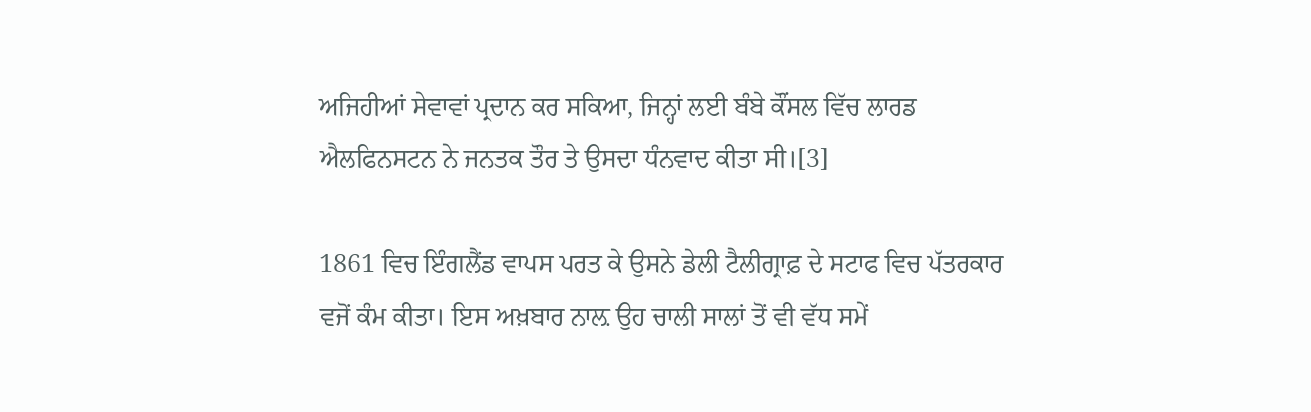ਅਜਿਹੀਆਂ ਸੇਵਾਵਾਂ ਪ੍ਰਦਾਨ ਕਰ ਸਕਿਆ, ਜਿਨ੍ਹਾਂ ਲਈ ਬੰਬੇ ਕੌਂਸਲ ਵਿੱਚ ਲਾਰਡ ਐਲਫਿਨਸਟਨ ਨੇ ਜਨਤਕ ਤੌਰ ਤੇ ਉਸਦਾ ਧੰਨਵਾਦ ਕੀਤਾ ਸੀ।[3]

1861 ਵਿਚ ਇੰਗਲੈਂਡ ਵਾਪਸ ਪਰਤ ਕੇ ਉਸਨੇ ਡੇਲੀ ਟੈਲੀਗ੍ਰਾਫ਼ ਦੇ ਸਟਾਫ ਵਿਚ ਪੱਤਰਕਾਰ ਵਜੋਂ ਕੰਮ ਕੀਤਾ। ਇਸ ਅਖ਼ਬਾਰ ਨਾਲ਼ ਉਹ ਚਾਲੀ ਸਾਲਾਂ ਤੋਂ ਵੀ ਵੱਧ ਸਮੇਂ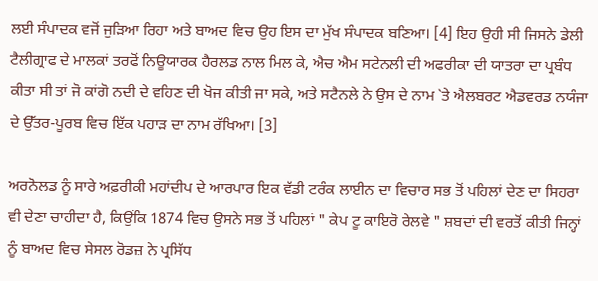ਲਈ ਸੰਪਾਦਕ ਵਜੋਂ ਜੁੜਿਆ ਰਿਹਾ ਅਤੇ ਬਾਅਦ ਵਿਚ ਉਹ ਇਸ ਦਾ ਮੁੱਖ ਸੰਪਾਦਕ ਬਣਿਆ। [4] ਇਹ ਉਹੀ ਸੀ ਜਿਸਨੇ ਡੇਲੀ ਟੈਲੀਗ੍ਰਾਫ ਦੇ ਮਾਲਕਾਂ ਤਰਫੋਂ ਨਿਊਯਾਰਕ ਹੈਰਲਡ ਨਾਲ ਮਿਲ ਕੇ, ਐਚ ਐਮ ਸਟੇਨਲੀ ਦੀ ਅਫਰੀਕਾ ਦੀ ਯਾਤਰਾ ਦਾ ਪ੍ਰਬੰਧ ਕੀਤਾ ਸੀ ਤਾਂ ਜੋ ਕਾਂਗੋ ਨਦੀ ਦੇ ਵਹਿਣ ਦੀ ਖੋਜ ਕੀਤੀ ਜਾ ਸਕੇ, ਅਤੇ ਸਟੈਨਲੇ ਨੇ ਉਸ ਦੇ ਨਾਮ `ਤੇ ਐਲਬਰਟ ਐਡਵਰਡ ਨਯੰਜਾ ਦੇ ਉੱਤਰ-ਪੂਰਬ ਵਿਚ ਇੱਕ ਪਹਾੜ ਦਾ ਨਾਮ ਰੱਖਿਆ। [3]

ਅਰਨੋਲਡ ਨੂੰ ਸਾਰੇ ਅਫ਼ਰੀਕੀ ਮਹਾਂਦੀਪ ਦੇ ਆਰਪਾਰ ਇਕ ਵੱਡੀ ਟਰੰਕ ਲਾਈਨ ਦਾ ਵਿਚਾਰ ਸਭ ਤੋਂ ਪਹਿਲਾਂ ਦੇਣ ਦਾ ਸਿਹਰਾ ਵੀ ਦੇਣਾ ਚਾਹੀਦਾ ਹੈ, ਕਿਉਂਕਿ 1874 ਵਿਚ ਉਸਨੇ ਸਭ ਤੋਂ ਪਹਿਲਾਂ " ਕੇਪ ਟੂ ਕਾਇਰੋ ਰੇਲਵੇ " ਸ਼ਬਦਾਂ ਦੀ ਵਰਤੋਂ ਕੀਤੀ ਜਿਨ੍ਹਾਂ ਨੂੰ ਬਾਅਦ ਵਿਚ ਸੇਸਲ ਰੋਡਜ਼ ਨੇ ਪ੍ਰਸਿੱਧ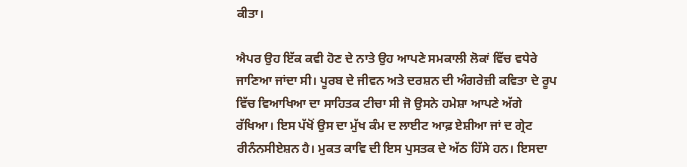ਕੀਤਾ।

ਐਪਰ ਉਹ ਇੱਕ ਕਵੀ ਹੋਣ ਦੇ ਨਾਤੇ ਉਹ ਆਪਣੇ ਸਮਕਾਲੀ ਲੋਕਾਂ ਵਿੱਚ ਵਧੇਰੇ ਜਾਣਿਆ ਜਾਂਦਾ ਸੀ। ਪੂਰਬ ਦੇ ਜੀਵਨ ਅਤੇ ਦਰਸ਼ਨ ਦੀ ਅੰਗਰੇਜ਼ੀ ਕਵਿਤਾ ਦੇ ਰੂਪ ਵਿੱਚ ਵਿਆਖਿਆ ਦਾ ਸਾਹਿਤਕ ਟੀਚਾ ਸੀ ਜੋ ਉਸਨੇ ਹਮੇਸ਼ਾ ਆਪਣੇ ਅੱਗੇ ਰੱਖਿਆ। ਇਸ ਪੱਖੋਂ ਉਸ ਦਾ ਮੁੱਖ ਕੰਮ ਦ ਲਾਈਟ ਆਫ਼ ਏਸ਼ੀਆ ਜਾਂ ਦ ਗ੍ਰੇਟ ਰੀਨੰਨਸੀਏਸ਼ਨ ਹੈ। ਮੁਕਤ ਕਾਵਿ ਦੀ ਇਸ ਪੁਸਤਕ ਦੇ ਅੱਠ ਹਿੱਸੇ ਹਨ। ਇਸਦਾ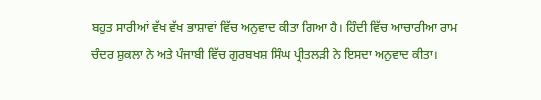ਬਹੁਤ ਸਾਰੀਆਂ ਵੱਖ ਵੱਖ ਭਾਸ਼ਾਵਾਂ ਵਿੱਚ ਅਨੁਵਾਦ ਕੀਤਾ ਗਿਆ ਹੈ। ਹਿੰਦੀ ਵਿੱਚ ਆਚਾਰੀਆ ਰਾਮ ਚੰਦਰ ਸ਼ੁਕਲਾ ਨੇ ਅਤੇ ਪੰਜਾਬੀ ਵਿੱਚ ਗੁਰਬਖਸ਼ ਸਿੰਘ ਪ੍ਰੀਤਲੜੀ ਨੇ ਇਸਦਾ ਅਨੁਵਾਦ ਕੀਤਾ।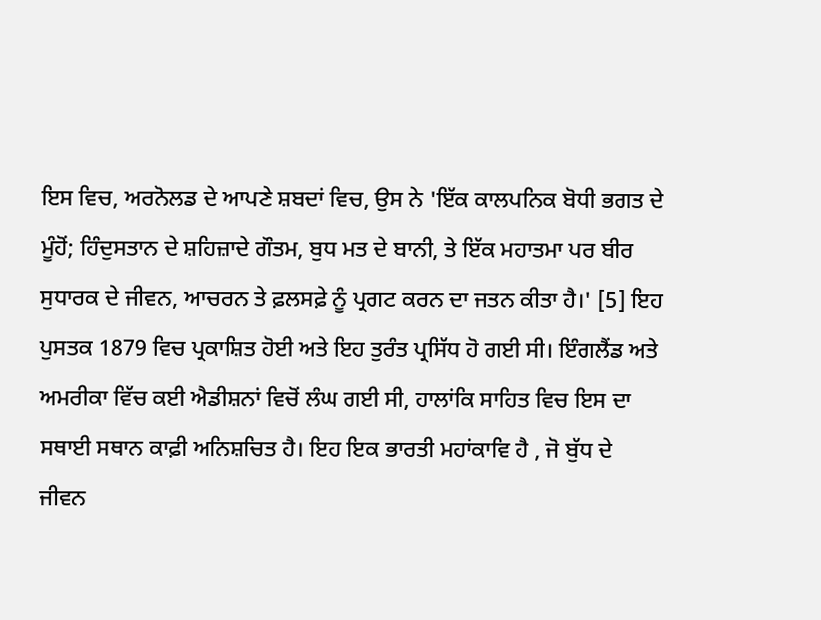ਇਸ ਵਿਚ, ਅਰਨੋਲਡ ਦੇ ਆਪਣੇ ਸ਼ਬਦਾਂ ਵਿਚ, ਉਸ ਨੇ 'ਇੱਕ ਕਾਲਪਨਿਕ ਬੋਧੀ ਭਗਤ ਦੇ ਮੂੰਹੋਂ; ਹਿੰਦੁਸਤਾਨ ਦੇ ਸ਼ਹਿਜ਼ਾਦੇ ਗੌਤਮ, ਬੁਧ ਮਤ ਦੇ ਬਾਨੀ, ਤੇ ਇੱਕ ਮਹਾਤਮਾ ਪਰ ਬੀਰ ਸੁਧਾਰਕ ਦੇ ਜੀਵਨ, ਆਚਰਨ ਤੇ ਫ਼ਲਸਫ਼ੇ ਨੂੰ ਪ੍ਰਗਟ ਕਰਨ ਦਾ ਜਤਨ ਕੀਤਾ ਹੈ।' [5] ਇਹ ਪੁਸਤਕ 1879 ਵਿਚ ਪ੍ਰਕਾਸ਼ਿਤ ਹੋਈ ਅਤੇ ਇਹ ਤੁਰੰਤ ਪ੍ਰਸਿੱਧ ਹੋ ਗਈ ਸੀ। ਇੰਗਲੈਂਡ ਅਤੇ ਅਮਰੀਕਾ ਵਿੱਚ ਕਈ ਐਡੀਸ਼ਨਾਂ ਵਿਚੋਂ ਲੰਘ ਗਈ ਸੀ, ਹਾਲਾਂਕਿ ਸਾਹਿਤ ਵਿਚ ਇਸ ਦਾ ਸਥਾਈ ਸਥਾਨ ਕਾਫ਼ੀ ਅਨਿਸ਼ਚਿਤ ਹੈ। ਇਹ ਇਕ ਭਾਰਤੀ ਮਹਾਂਕਾਵਿ ਹੈ , ਜੋ ਬੁੱਧ ਦੇ ਜੀਵਨ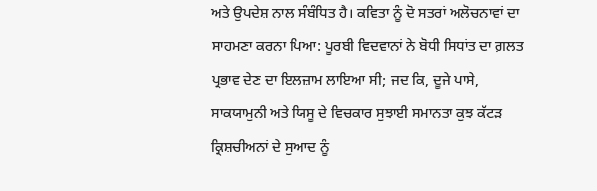ਅਤੇ ਉਪਦੇਸ਼ ਨਾਲ ਸੰਬੰਧਿਤ ਹੈ। ਕਵਿਤਾ ਨੂੰ ਦੋ ਸਤਰਾਂ ਅਲੋਚਨਾਵਾਂ ਦਾ ਸਾਹਮਣਾ ਕਰਨਾ ਪਿਆ: ਪੂਰਬੀ ਵਿਦਵਾਨਾਂ ਨੇ ਬੋਧੀ ਸਿਧਾਂਤ ਦਾ ਗ਼ਲਤ ਪ੍ਰਭਾਵ ਦੇਣ ਦਾ ਇਲਜ਼ਾਮ ਲਾਇਆ ਸੀ; ਜਦ ਕਿ, ਦੂਜੇ ਪਾਸੇ, ਸਾਕਯਾਮੁਨੀ ਅਤੇ ਯਿਸੂ ਦੇ ਵਿਚਕਾਰ ਸੁਝਾਈ ਸਮਾਨਤਾ ਕੁਝ ਕੱਟੜ ਕ੍ਰਿਸ਼ਚੀਅਨਾਂ ਦੇ ਸੁਆਦ ਨੂੰ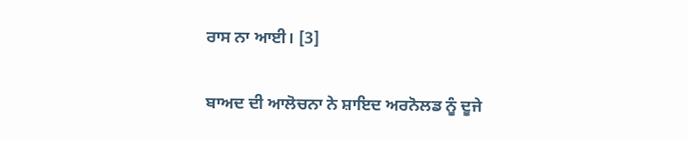ਰਾਸ ਨਾ ਆਈ। [3]

ਬਾਅਦ ਦੀ ਆਲੋਚਨਾ ਨੇ ਸ਼ਾਇਦ ਅਰਨੋਲਡ ਨੂੰ ਦੂਜੇ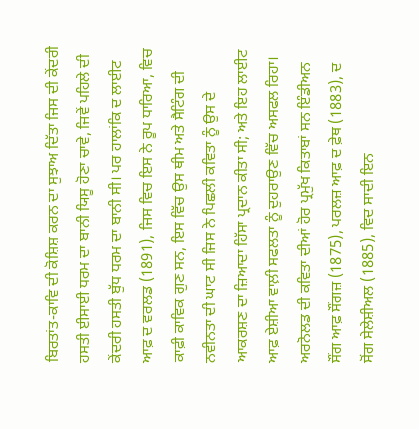ਬਿਰਤਾਂਤ-ਕਾਵਿ ਦੀ ਕੋਸ਼ਿਸ਼ ਕਰਨ ਦਾ ਸੁਝਾਅ ਦਿੱਤਾ ਜਿਸ ਦੀ ਕੇਂਦਰੀ ਹਸਤੀ ਈਸਾਈ ਧਰਮ ਦਾ ਬਾਨੀ ਯਿਸੂ ਹੋਣਾ ਚਾਵੇ, ਜਿਵੇਂ ਪਹਿਲੇ ਦੀ ਕੇਂਦਰੀ ਹਸਤੀ ਬੁੱਧ ਧਰਮ ਦਾ ਬਾਨੀ ਸੀ। ਪਰ ਹਾਲਾਂਕਿ ਦ ਲਾਈਟ ਆਫ਼ ਦ ਵਰਲਡ (1891), ਜਿਸ ਵਿਚ ਇਸ ਨੇ ਰੂਪ ਧਾਰਿਆ, ਵਿਚ ਕਾਫ਼ੀ ਕਾਵਿਕ ਗੁਣ ਸਨ, ਇਸ ਵਿੱਚ ਉਸ ਥੀਮ ਅਤੇ ਸੈਟਿੰਗ ਦੀ ਨਵੀਨਤਾ ਦੀ ਘਾਟ ਸੀ ਜਿਸ ਨੇ ਪਿਛਲੀ ਕਵਿਤਾ ਨੂੰ ਉਸ ਦੇ ਆਕਰਸ਼ਣ ਦਾ ਜ਼ਿਆਦਾ ਹਿੱਸਾ ਪ੍ਰਦਾਨ ਕੀਤਾ ਸੀ; ਅਤੇ ਇਹ ਲਾਈਟ ਆਫ਼ ਏਸ਼ੀਆ ਵਾਲ਼ੀ ਸਫਲਤਾ ਨੂੰ ਦੁਹਰਾਉਣ ਵਿੱਚ ਅਸਫਲ ਰਿਹਾ। ਅਰਨੋਲਡ ਦੀ ਕਵਿਤਾ ਦੀਆਂ ਹੋਰ ਪ੍ਰਮੁੱਖ ਕਿਤਾਬਾਂ ਸਨ ਇੰਡੀਅਨ ਸੌਂਗ ਆਫ਼ ਸੌਂਗਜ਼ (1875), ਪਰਲਜ਼ ਆਫ਼ ਦ ਫ਼ੇਥ (1883), ਦ ਸੋਂਗ ਸੇਲੇਸ਼ੀਅਲ (1885), ਵਿਦ ਸਾਦੀ ਇਨ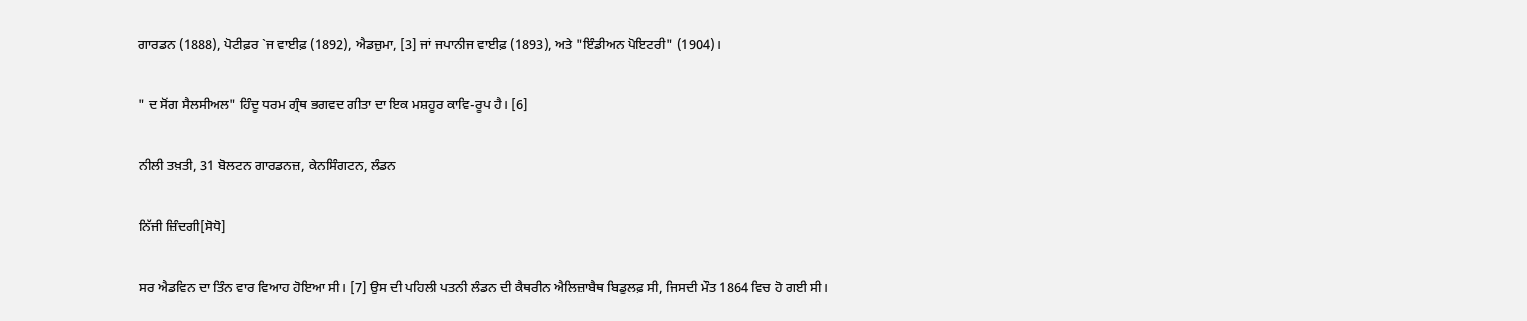ਗਾਰਡਨ (1888), ਪੋਟੀਫ਼ਰ `ਜ ਵਾਈਫ਼ (1892), ਐਡਜ਼ੁਮਾ, [3] ਜਾਂ ਜਪਾਨੀਜ ਵਾਈਫ਼ (1893), ਅਤੇ "ਇੰਡੀਅਨ ਪੋਇਟਰੀ" (1904)।

" ਦ ਸੋਂਗ ਸੈਲਸੀਅਲ" ਹਿੰਦੂ ਧਰਮ ਗ੍ਰੰਥ ਭਗਵਦ ਗੀਤਾ ਦਾ ਇਕ ਮਸ਼ਹੂਰ ਕਾਵਿ-ਰੂਪ ਹੈ। [6]

ਨੀਲੀ ਤਖ਼ਤੀ, 31 ਬੋਲਟਨ ਗਾਰਡਨਜ਼, ਕੇਨਸਿੰਗਟਨ, ਲੰਡਨ

ਨਿੱਜੀ ਜ਼ਿੰਦਗੀ[ਸੋਧੋ]

ਸਰ ਐਡਵਿਨ ਦਾ ਤਿੰਨ ਵਾਰ ਵਿਆਹ ਹੋਇਆ ਸੀ। [7] ਉਸ ਦੀ ਪਹਿਲੀ ਪਤਨੀ ਲੰਡਨ ਦੀ ਕੈਥਰੀਨ ਐਲਿਜ਼ਾਬੈਥ ਬਿਡੁਲਫ਼ ਸੀ, ਜਿਸਦੀ ਮੌਤ 1864 ਵਿਚ ਹੋ ਗਈ ਸੀ।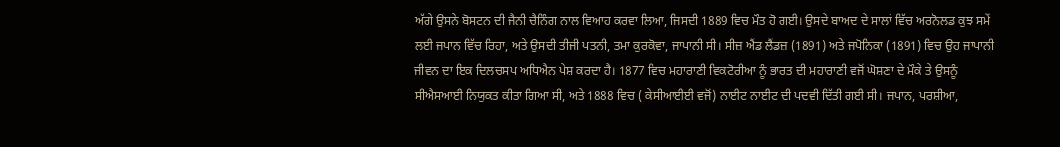ਅੱਗੇ ਉਸਨੇ ਬੋਸਟਨ ਦੀ ਜੈਨੀ ਚੈਨਿੰਗ ਨਾਲ ਵਿਆਹ ਕਰਵਾ ਲਿਆ, ਜਿਸਦੀ 1889 ਵਿਚ ਮੌਤ ਹੋ ਗਈ। ਉਸਦੇ ਬਾਅਦ ਦੇ ਸਾਲਾਂ ਵਿੱਚ ਅਰਨੋਲਡ ਕੁਝ ਸਮੇਂ ਲਈ ਜਪਾਨ ਵਿੱਚ ਰਿਹਾ, ਅਤੇ ਉਸਦੀ ਤੀਜੀ ਪਤਨੀ, ਤਮਾ ਕੁਰਕੋਵਾ, ਜਾਪਾਨੀ ਸੀ। ਸੀਜ਼ ਐਂਡ ਲੈਂਡਜ਼ (1891) ਅਤੇ ਜਪੋਨਿਕਾ (1891) ਵਿਚ ਉਹ ਜਾਪਾਨੀ ਜੀਵਨ ਦਾ ਇਕ ਦਿਲਚਸਪ ਅਧਿਐਨ ਪੇਸ਼ ਕਰਦਾ ਹੈ। 1877 ਵਿਚ ਮਹਾਰਾਣੀ ਵਿਕਟੋਰੀਆ ਨੂੰ ਭਾਰਤ ਦੀ ਮਹਾਰਾਣੀ ਵਜੋਂ ਘੋਸ਼ਣਾ ਦੇ ਮੌਕੇ ਤੇ ਉਸਨੂੰ ਸੀਐਸਆਈ ਨਿਯੁਕਤ ਕੀਤਾ ਗਿਆ ਸੀ, ਅਤੇ 1888 ਵਿਚ ( ਕੇਸੀਆਈਈ ਵਜੋਂ) ਨਾਈਟ ਨਾਈਟ ਦੀ ਪਦਵੀ ਦਿੱਤੀ ਗਈ ਸੀ। ਜਪਾਨ, ਪਰਸ਼ੀਆ,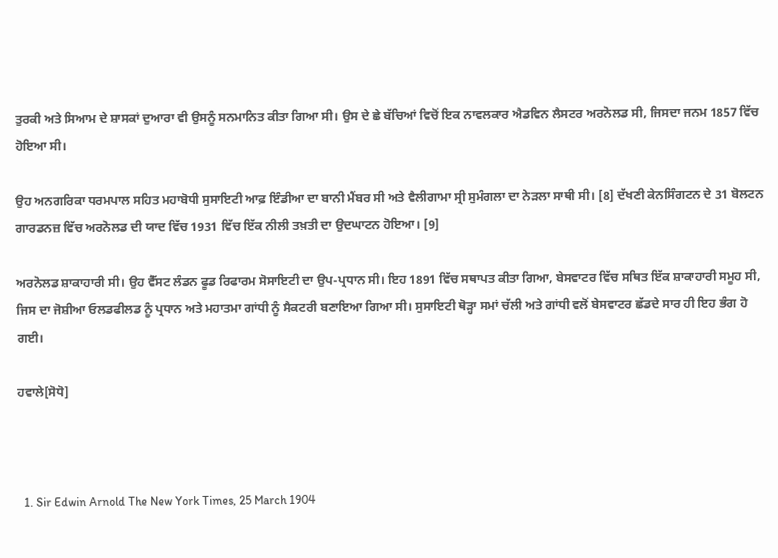ਤੁਰਕੀ ਅਤੇ ਸਿਆਮ ਦੇ ਸ਼ਾਸਕਾਂ ਦੁਆਰਾ ਵੀ ਉਸਨੂੰ ਸਨਮਾਨਿਤ ਕੀਤਾ ਗਿਆ ਸੀ। ਉਸ ਦੇ ਛੇ ਬੱਚਿਆਂ ਵਿਚੋਂ ਇਕ ਨਾਵਲਕਾਰ ਐਡਵਿਨ ਲੈਸਟਰ ਅਰਨੋਲਡ ਸੀ, ਜਿਸਦਾ ਜਨਮ 1857 ਵਿੱਚ ਹੋਇਆ ਸੀ।

ਉਹ ਅਨਗਰਿਕਾ ਧਰਮਪਾਲ ਸਹਿਤ ਮਹਾਬੋਧੀ ਸੁਸਾਇਟੀ ਆਫ਼ ਇੰਡੀਆ ਦਾ ਬਾਨੀ ਮੈਂਬਰ ਸੀ ਅਤੇ ਵੈਲੀਗਾਮਾ ਸ੍ਰੀ ਸੁਮੰਗਲਾ ਦਾ ਨੇੜਲਾ ਸਾਥੀ ਸੀ। [8] ਦੱਖਣੀ ਕੇਨਸਿੰਗਟਨ ਦੇ 31 ਬੋਲਟਨ ਗਾਰਡਨਜ਼ ਵਿੱਚ ਅਰਨੋਲਡ ਦੀ ਯਾਦ ਵਿੱਚ 1931 ਵਿੱਚ ਇੱਕ ਨੀਲੀ ਤਖ਼ਤੀ ਦਾ ਉਦਘਾਟਨ ਹੋਇਆ। [9]

ਅਰਨੋਲਡ ਸ਼ਾਕਾਹਾਰੀ ਸੀ। ਉਹ ਵੈੱਸਟ ਲੰਡਨ ਫੂਡ ਰਿਫਾਰਮ ਸੋਸਾਇਟੀ ਦਾ ਉਪ-ਪ੍ਰਧਾਨ ਸੀ। ਇਹ 1891 ਵਿੱਚ ਸਥਾਪਤ ਕੀਤਾ ਗਿਆ, ਬੇਸਵਾਟਰ ਵਿੱਚ ਸਥਿਤ ਇੱਕ ਸ਼ਾਕਾਹਾਰੀ ਸਮੂਹ ਸੀ, ਜਿਸ ਦਾ ਜੋਸ਼ੀਆ ਓਲਡਫੀਲਡ ਨੂੰ ਪ੍ਰਧਾਨ ਅਤੇ ਮਹਾਤਮਾ ਗਾਂਧੀ ਨੂੰ ਸੈਕਟਰੀ ਬਣਾਇਆ ਗਿਆ ਸੀ। ਸੁਸਾਇਟੀ ਥੋੜ੍ਹਾ ਸਮਾਂ ਚੱਲੀ ਅਤੇ ਗਾਂਧੀ ਵਲੋਂ ਬੇਸਵਾਟਰ ਛੱਡਦੇ ਸਾਰ ਹੀ ਇਹ ਭੰਗ ਹੋ ਗਈ।

ਹਵਾਲੇ[ਸੋਧੋ]



  1. Sir Edwin Arnold The New York Times, 25 March 1904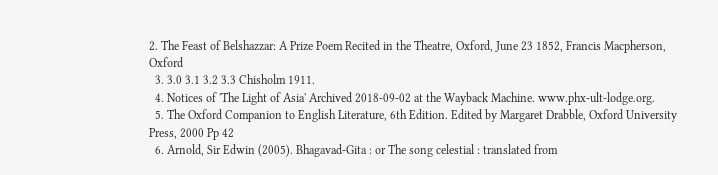2. The Feast of Belshazzar: A Prize Poem Recited in the Theatre, Oxford, June 23 1852, Francis Macpherson, Oxford
  3. 3.0 3.1 3.2 3.3 Chisholm 1911.
  4. Notices of 'The Light of Asia' Archived 2018-09-02 at the Wayback Machine. www.phx-ult-lodge.org.
  5. The Oxford Companion to English Literature, 6th Edition. Edited by Margaret Drabble, Oxford University Press, 2000 Pp 42
  6. Arnold, Sir Edwin (2005). Bhagavad-Gita : or The song celestial : translated from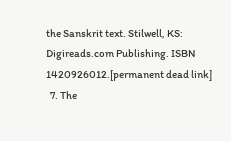the Sanskrit text. Stilwell, KS: Digireads.com Publishing. ISBN 1420926012.[permanent dead link]
  7. The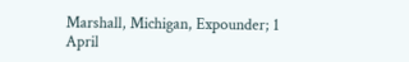Marshall, Michigan, Expounder; 1 April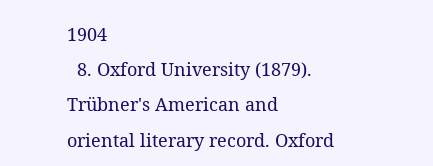1904
  8. Oxford University (1879). Trübner's American and oriental literary record. Oxford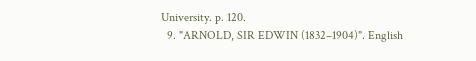University. p. 120.
  9. "ARNOLD, SIR EDWIN (1832–1904)". English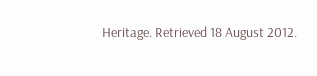Heritage. Retrieved 18 August 2012.